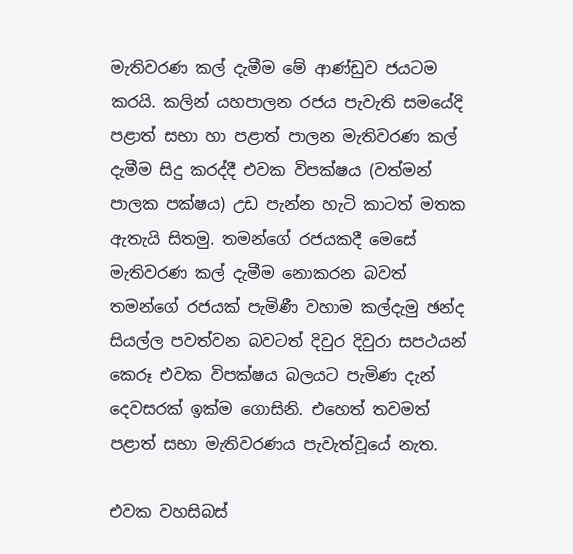මැතිවරණ කල් දැමීම මේ ආණ්ඩුව ජයටම කරයි. කලින් යහපාලන රජය පැවැති සමයේදි පළාත් සභා හා පළාත් පාලන මැතිවරණ කල් දැමීම සිදු කරද්දී එවක විපක්ෂය (වත්මන් පාලක පක්ෂය) උඩ පැන්න හැටි කාටත් මතක ඇතැයි සිතමු. තමන්ගේ රජයකදී මෙසේ මැතිවරණ කල් දැමීම නොකරන බවත් තමන්ගේ රජයක් පැමිණී වහාම කල්දැමු ඡන්ද සියල්ල පවත්වන බවටත් දිවුර දිවුරා සපථයන් කෙරූ එවක විපක්ෂය බලයට පැමිණ දැන් දෙවසරක් ඉක්ම ගොසිනි. එහෙත් තවමත් පළාත් සභා මැතිවරණය පැවැත්වූයේ නැත.

එවක වහසිබස්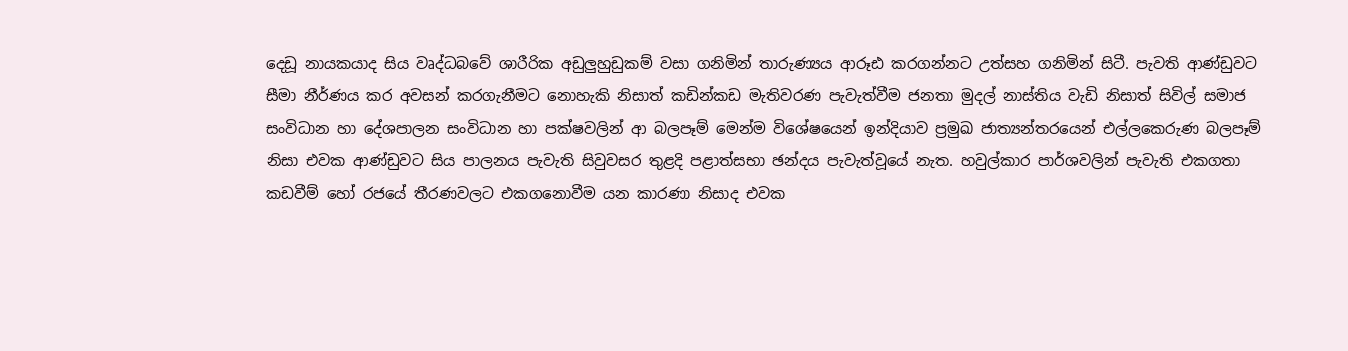දෙඩූ නායකයාද සිය වෘද්ධබවේ ශාරීරික අඩුලුහුඩුකම් වසා ගනිමින් තාරුණ්‍යය ආරූඪ කරගන්නට උත්සහ ගනිමින් සිටී. පැවති ආණ්ඩුවට සීමා නීර්ණය කර අවසන් කරගැනීමට නොහැකි නිසාත් කඩින්කඩ මැතිවරණ පැවැත්වීම ජනතා මුදල් නාස්තිය වැඩි නිසාත් සිවිල් සමාජ සංවිධාන හා දේශපාලන සංවිධාන හා පක්ෂවලින් ආ බලපෑම් මෙන්ම විශේෂයෙන් ඉන්දියාව ප්‍රමුඛ ජාත්‍යන්තරයෙන් එල්ලකෙරුණ බලපෑම් නිසා එවක ආණ්ඩුවට සිය පාලනය පැවැති සිවුවසර තුළදි පළාත්සභා ඡන්දය පැවැත්වූයේ නැත. හවුල්කාර පාර්ශවලින් පැවැති එකගතා කඩවීම් හෝ රජයේ තීරණවලට එකගනොවීම යන කාරණා නිසාද එවක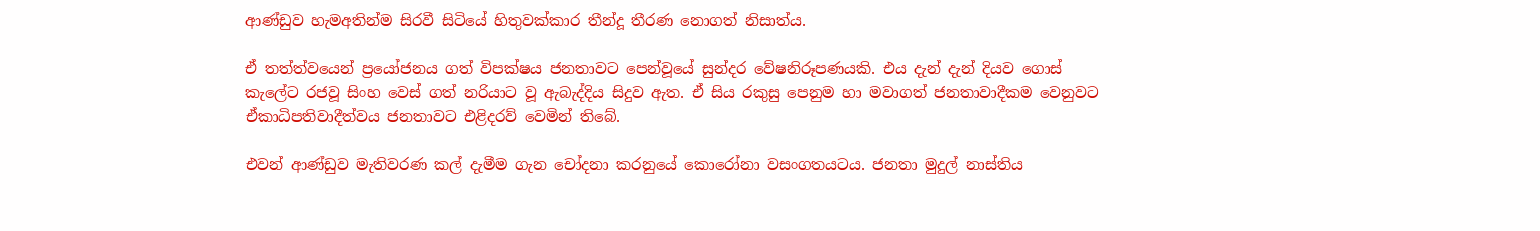ආණ්ඩුව හැමඅතින්ම සිරවී සිටියේ හිතුවක්කාර තීන්දූ තීරණ නොගත් නිසාත්ය.

ඒ තත්ත්වයෙන් ප්‍රයෝජනය ගත් විපක්ෂය ජනතාවට පෙන්වූයේ සුන්දර වේෂනිරූපණයකි. එය දැන් දැන් දියව ගොස් කැලේට රජවූ සිංහ වෙස් ගත් නරියාට වූ ඇබැද්දිය සිදුව ඇත. ඒ සිය රකුසු පෙනුම හා මවාගත් ජනතාවාදීකම වෙනුවට ඒකාධිපතිවාදීත්වය ජනතාවට එළිදරව් වෙමින් තිබේ.

එවන් ආණ්ඩුව මැතිවරණ කල් දැමීම ගැන චෝදනා කරනුයේ කොරෝනා වසංගතයටය. ජනතා මුදුල් නාස්තිය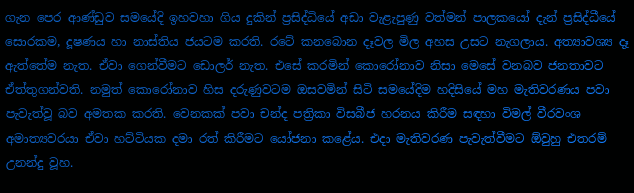ගැන පෙර ආණ්ඩුව සමයේදි ඉහවහා ගිය දුකින් ප්‍රසිද්ධියේ අඩා වැළැපුණු වත්මන් පාලකයෝ දැන් ප්‍රසිද්ධීයේ සොරකම, දූෂණය හා නාස්තිය ජයටම කරති. රටේ කනබොන දෑවල මිල අහස උසට නැගලාය. අත්‍යාවශ්‍ය දෑ ඇත්තේම නැත. ඒවා ගෙන්වීමට ඩොලර් නැත. එසේ කරමින් කොරෝනාව නිසා මෙසේ වනබව ජනතාවට ඒත්තුගන්වති. නමුත් කොරෝනාව හිස දරුණුවටම ඔසවමින් සිටි සමයේදිම හදිසියේ මහ මැතිවරණය පවා පැවැත්වූ බව අමතක කරති. වෙනකක් පවා චන්ද පත්‍රිකා විසබීජ හරනය කිරීම සඳහා විමල් වීරවංශ අමාත්‍යවරයා ඒවා හට්ටියක දමා රත් කිරීමට යෝජනා කළේය. එදා මැතිවරණ පැවැත්වීමට ඕවුහු එතරම් උනන්දු වූහ.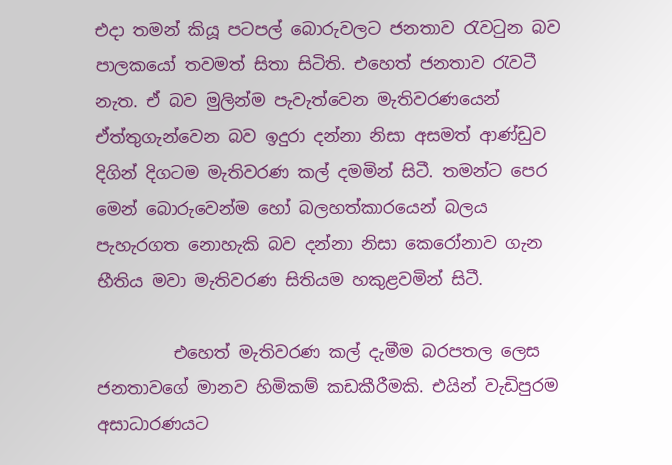එදා තමන් කියූ පටපල් බොරුවලට ජනතාව රැවටුන බව පාලකයෝ තවමත් සිතා සිටිති. එහෙත් ජනතාව රැවටී නැත. ඒ බව මුලින්ම පැවැත්වෙන මැතිවරණයෙන් ඒත්තුගැන්වෙන බව ඉදුරා දන්නා නිසා අසමත් ආණ්ඩුව දිගින් දිගටම මැතිවරණ කල් දමමින් සිටී. තමන්ට පෙර මෙන් බොරුවෙන්ම හෝ බලහත්කාරයෙන් බලය පැහැරගත නොහැකි බව දන්නා නිසා කෙරෝනාව ගැන භීතිය මවා මැතිවරණ සිතියම හකුළවමින් සිටී.

         එහෙත් මැතිවරණ කල් දැමීම බරපතල ලෙස ජනතාවගේ මානව හිමිකම් කඩකීරීමකි. එයින් වැඩිපුරම අසාධාරණයට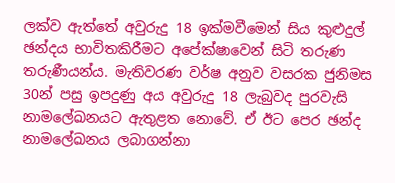ලක්ව ඇත්තේ අවුරුදු 18 ඉක්මවීමෙන් සිය කුළුදුල් ඡන්දය භාවිතකිරීමට අපේක්ෂාවෙන් සිටි තරුණ තරුණීයන්ය. මැතිවරණ වර්ෂ අනුව වසරක ජුනිමස 30න් පසු ඉපදුණු අය අවුරුදු 18 ලැබුවද පුරවැසි නාමලේඛනයට ඇතුළත නොවේ. ඒ ඊට පෙර ඡන්ද නාමලේඛනය ලබාගන්නා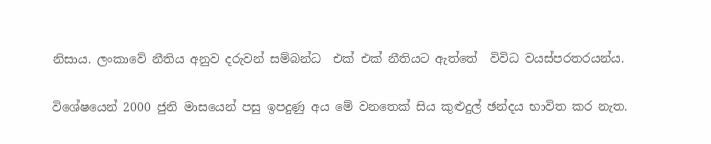නිසාය. ලංකාවේ නීතිය අනුව දරුවන් සම්බන්ධ  එක් එක් නීතියට ඇත්තේ  විවිධ වයස්පරතරයන්ය.

විශේෂයෙන් 2000 ජුනි මාසයෙන් පසු ඉපදුණු අය මේ වනතෙක් සිය කුළුදුල් ඡන්දය භාවිත කර නැත.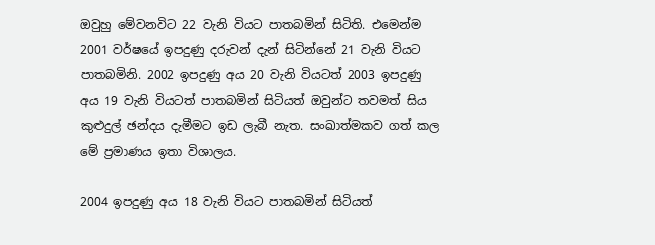ඔවුහු මේවනවිට 22 වැනි වියට පාතබමින් සිටිති. එමෙන්ම 2001 වර්ෂයේ ඉපදුණු දරුවන් දැන් සිටින්නේ 21 වැනි වියට පාතබමිනි. 2002 ඉපදුණු අය 20 වැනි වියටත් 2003 ඉපදුණු අය 19 වැනි වියටත් පාතබමින් සිටියත් ඔවුන්ට තවමත් සිය කුළුදුල් ඡන්දය දැමීමට ඉඩ ලැබී නැත. සංඛාත්මකව ගත් කල මේ ප්‍රමාණය ඉතා විශාලය.

2004 ඉපදුණු අය 18 වැනි වියට පාතබමින් සිටියත්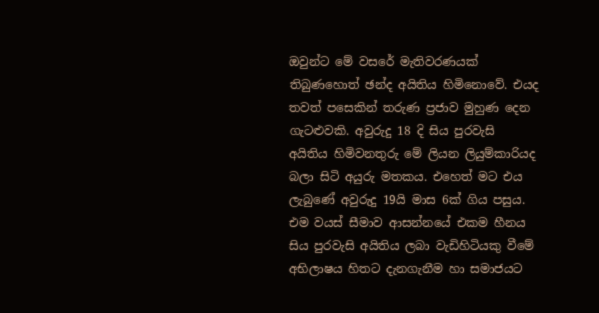ඔවුන්ට මේ වසරේ මැතිවරණයක් තිබුණහොත් ඡන්ද අයිතිය හිමිනොවේ. එයද තවත් පසෙකින් තරුණ ප්‍රජාව මුහුණ දෙන ගැටළුවකි. අවුරුදු 18 දි සිය පුරවැසි අයිතිය හිමිවනතුරු මේ ලියන ලියුම්කාරියද බලා සිටි අයුරු මතකය. එහෙත් මට එය ලැබුණේ අවුරුදු 19යි මාස 6ක් ගිය පසුය. එම වයස් සීමාව ආසන්නයේ එකම හීනය සිය පුරවැසි අයිතිය ලබා වැඩිහිටියකු වීමේ අභිලාෂය හිතට දැනගැනීම හා සමාජයට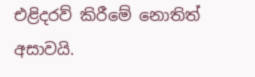එළිදරව් කිරීමේ නොතිත් අසාවයි.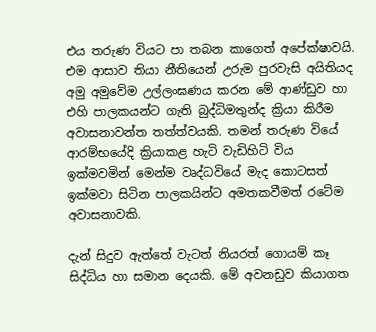එය තරුණ වියට පා තබන කාගෙත් අපේක්ෂාවයි. එම ආසාව තියා නීතියෙන් උරුම පුරවැසි අයිතියද අමු අමුවේම උල්ලංඝණය කරන මේ ආණ්ඩුව හා එහි පාලකයන්ට ගැති බුද්ධිමතුන්ද ක්‍රියා කිරීම අවාසනාවන්ත තත්ත්වයකි. තමන් තරුණ වියේ ආරම්භයේදි ක්‍රියාකළ හැටි වැඩිහිටි විය ඉක්මවමින් මෙන්ම වෘද්ධවියේ මැද කොටසත් ඉක්මවා සිටින පාලකයින්ට අමතකවීමත් රටේම අවාසනාවකි.

දැන් සිදුව ඇත්තේ වැටත් නියරත් ගොයම් කෑ සිද්ධිය හා සමාන දෙයකි. මේ අවනඩුව කියාගත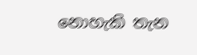නොහැකි තැන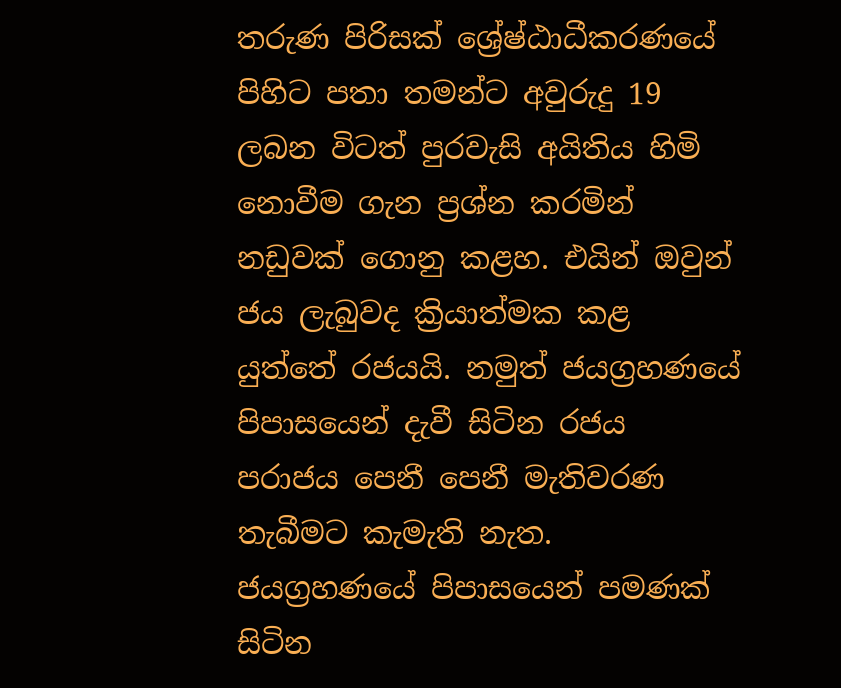තරුණ පිරිසක් ශ්‍රේෂ්ඨාධීකරණයේ පිහිට පතා තමන්ට අවුරුදු 19 ලබන විටත් පුරවැසි අයිතිය හිමි නොවීම ගැන ප්‍රශ්න කරමින් නඩුවක් ගොනු කළහ. එයින් ඔවුන් ජය ලැබුවද ක්‍රියාත්මක කළ යුත්තේ රජයයි. නමුත් ජයග්‍රහණයේ පිපාසයෙන් දැවී සිටින රජය පරාජය පෙනී පෙනී මැතිවරණ තැබීමට කැමැති නැත. ජයග්‍රහණයේ පිපාසයෙන් පමණක් සිටින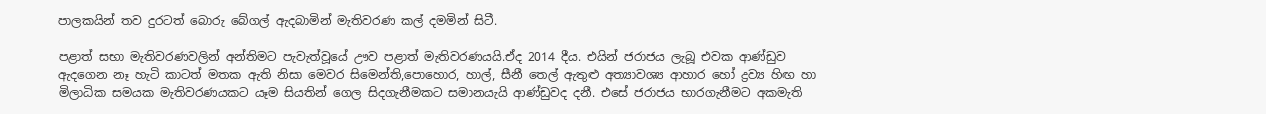පාලකයින් තව දුරටත් බොරු බේගල් ඇදබාමින් මැතිවරණ කල් දමමින් සිටී.

පළාත් සභා මැතිවරණවලින් අන්තිමට පැවැත්වූයේ ඌව පළාත් මැතිවරණයයි.ඒද 2014 දීය. එයින් ජරාජය ලැබූ එවක ආණ්ඩුව ඇදගෙන නෑ හැටි කාටත් මතක ඇති නිසා මෙවර සිමෙන්ති,පොහොර, හාල්, සීනී තෙල් ඇතුළු අත්‍යාවශ්‍ය ආහාර හෝ ද්‍රව්‍ය හිඟ හා මිලාධික සමයක මැතිවරණයකට යෑම සියතින් ගෙල සිදගැනීමකට සමානයැයි ආණ්ඩුවද දනී. එසේ ජරාජය භාරගැනීමට අකමැති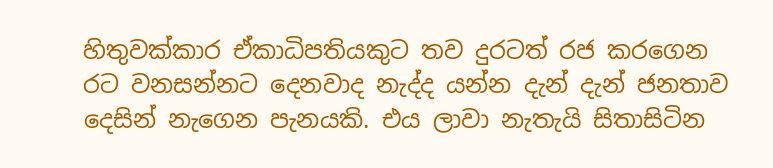හිතුවක්කාර ඒකාධිපතියකුට තව දුරටත් රජ කරගෙන රට වනසන්නට දෙනවාද නැද්ද යන්න දැන් දැන් ජනතාව දෙසින් නැගෙන පැනයකි. එය ලාවා නැතැයි සිතාසිටින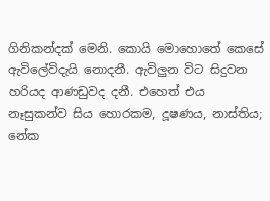ගිනිකන්දක් මෙනි. කොයි මොහොතේ කෙසේ ඇවිලේවිදැයි නොදනී. ඇවිලුන විට සිදුවන හරියද ආණඩුවද දනී. එහෙත් එය නෑසුකන්ව සිය හොරකම, දූෂණය, නාස්තිය; නේක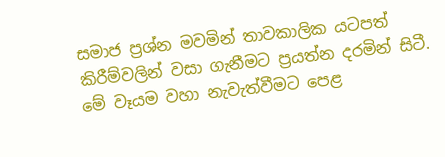සමාජ ප්‍රශ්න මවමින් තාවකාලික යටපත් කිරීම්වලින් වසා ගැනීමට ප්‍රයත්න දරමින් සිටී. මේ වෑයම වහා නැවැත්වීමට පෙළ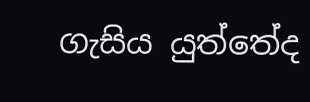ගැසිය යුත්තේද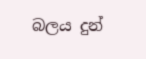බලය දුන්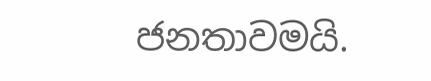ජනතාවමයි.